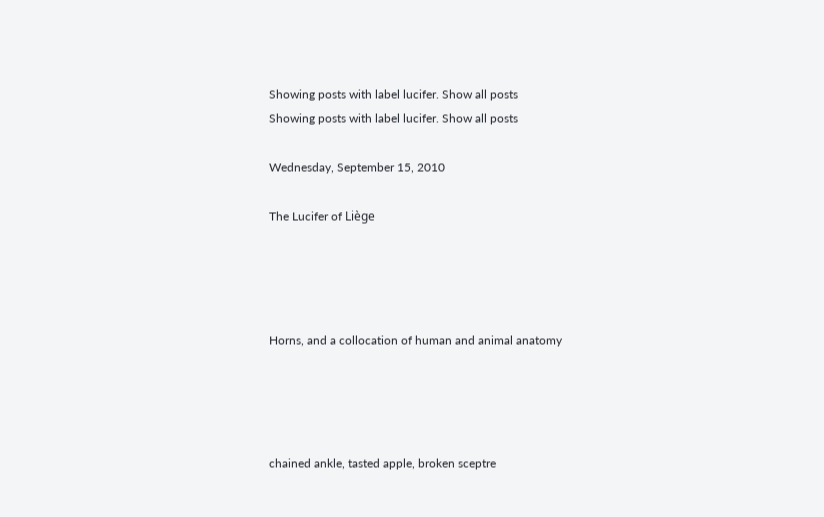Showing posts with label lucifer. Show all posts
Showing posts with label lucifer. Show all posts

Wednesday, September 15, 2010

The Lucifer of Liège




Horns, and a collocation of human and animal anatomy




chained ankle, tasted apple, broken sceptre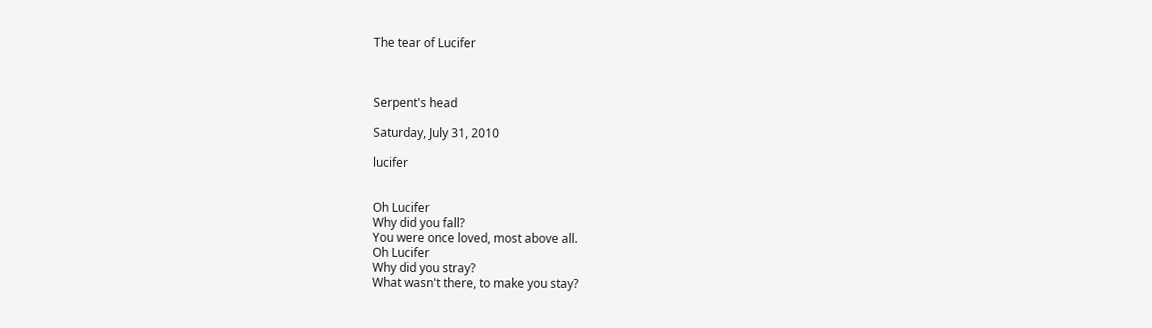The tear of Lucifer



Serpent's head

Saturday, July 31, 2010

lucifer


Oh Lucifer
Why did you fall?
You were once loved, most above all.
Oh Lucifer
Why did you stray?
What wasn't there, to make you stay?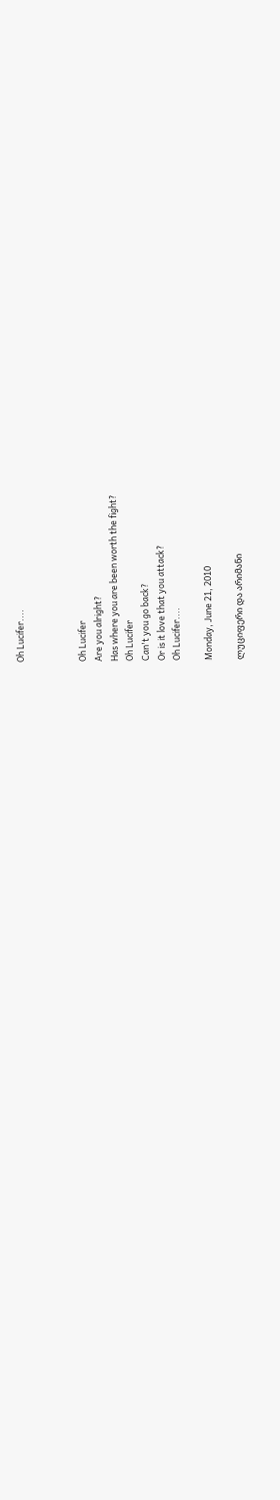Oh Lucifer....



Oh Lucifer
Are you alright?
Has where you are been worth the fight?
Oh Lucifer
Can't you go back?
Or is it love that you attack?
Oh Lucifer....

Monday, June 21, 2010

ლუციფერი და არიმანი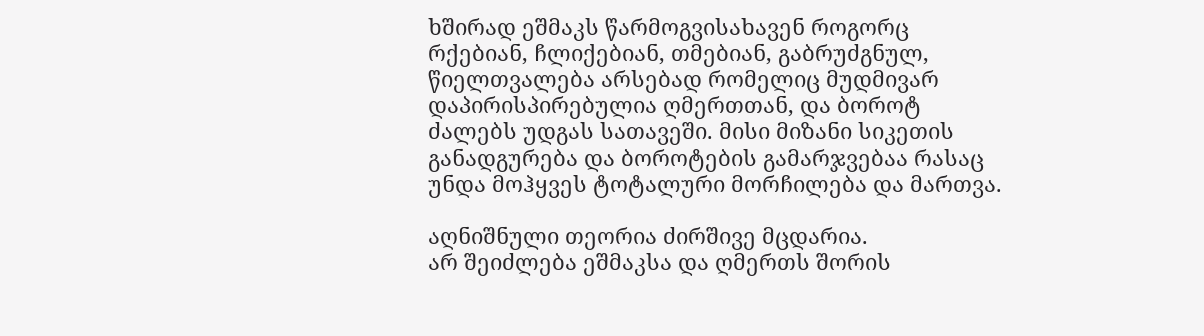ხშირად ეშმაკს წარმოგვისახავენ როგორც რქებიან, ჩლიქებიან, თმებიან, გაბრუძგნულ, წიელთვალება არსებად რომელიც მუდმივარ დაპირისპირებულია ღმერთთან, და ბოროტ ძალებს უდგას სათავეში. მისი მიზანი სიკეთის განადგურება და ბოროტების გამარჯვებაა რასაც უნდა მოჰყვეს ტოტალური მორჩილება და მართვა.

აღნიშნული თეორია ძირშივე მცდარია.
არ შეიძლება ეშმაკსა და ღმერთს შორის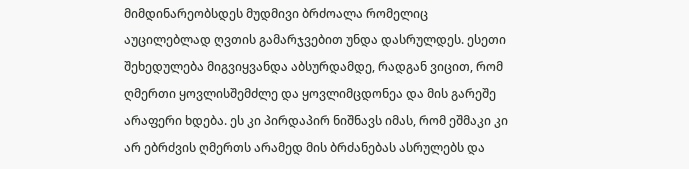მიმდინარეობსდეს მუდმივი ბრძოალა რომელიც აუცილებლად ღვთის გამარჯვებით უნდა დასრულდეს. ესეთი შეხედულება მიგვიყვანდა აბსურდამდე, რადგან ვიცით, რომ ღმერთი ყოვლისშემძლე და ყოვლიმცდონეა და მის გარეშე არაფერი ხდება. ეს კი პირდაპირ ნიშნავს იმას, რომ ეშმაკი კი არ ებრძვის ღმერთს არამედ მის ბრძანებას ასრულებს და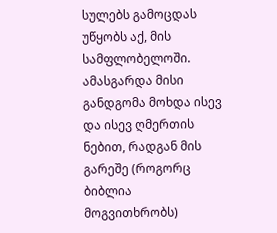სულებს გამოცდას უწყობს აქ, მის სამფლობელოში. ამასგარდა მისი განდგომა მოხდა ისევ და ისევ ღმერთის ნებით, რადგან მის გარეშე (როგორც ბიბლია მოგვითხრობს)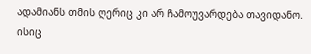ადამიანს თმის ღერიც კი არ ჩამოუვარდება თავიდანო. ისიც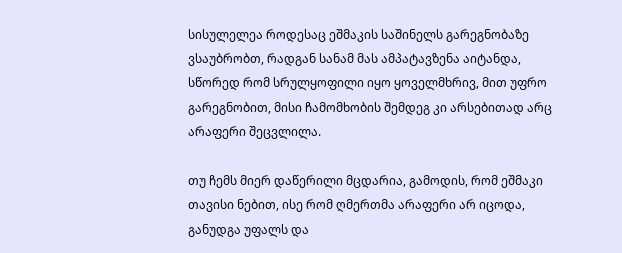სისულელეა როდესაც ეშმაკის საშინელს გარეგნობაზე ვსაუბრობთ, რადგან სანამ მას ამპატავზენა აიტანდა, სწორედ რომ სრულყოფილი იყო ყოველმხრივ, მით უფრო გარეგნობით, მისი ჩამომხობის შემდეგ კი არსებითად არც არაფერი შეცვლილა.

თუ ჩემს მიერ დაწერილი მცდარია, გამოდის, რომ ეშმაკი თავისი ნებით, ისე რომ ღმერთმა არაფერი არ იცოდა, განუდგა უფალს და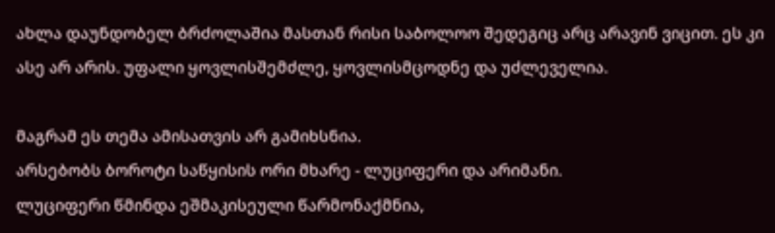ახლა დაუნდობელ ბრძოლაშია მასთან რისი საბოლოო შედეგიც არც არავინ ვიცით. ეს კი ასე არ არის. უფალი ყოვლისშემძლე, ყოვლისმცოდნე და უძლეველია.

მაგრამ ეს თემა ამისათვის არ გამიხსნია.
არსებობს ბოროტი საწყისის ორი მხარე - ლუციფერი და არიმანი.
ლუციფერი წმინდა ეშმაკისეული წარმონაქმნია,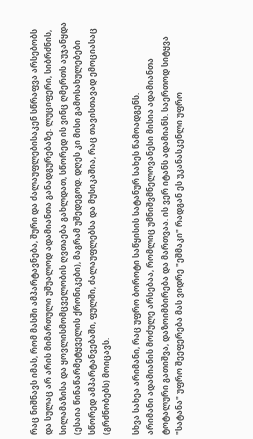რაც ნიშნავს იმას, რომ მასში ამპარტავნება, შური და ძალაუფლებისაკენ სწრაფვა არსებობს და სულაც არ არის მიმართული უშუალოდ ადამიანთა განადგურებაზე. ლუციფერი, სიბრძნის, სილამაზისა და ყოვლისმომცველობის ღვთაება გახლდათ, სწორედ ის ვინც ღმერთს აუჯანყდა (ესაია წინაწარმეტყველის ქრონიკები), მაგრამ უშედეგოდ. დღეს კი მისი გამოსახულებები სწორედ ამპარტანვებაში, ფულში, ძალაუფლებსა და მუსიკაშია, რაც თავისთავად ემოციასაც (გრძნობებს) მოიცავს.

სხვა სახეა არიმანი, რაც უფრო ბოროტი საწყისის სატანურ სახეს წამოადგენს.
არიმანი ადამიანის მოძულე არსებაა, რომლიც უმნიშვმნელოვანესი მისია ადამიანთა ტოტალური გათიშვა, დაზოიმბირება და მართვაა. ის ვერ იტანს ადამიანს. საერთოდ სიტყვა "სატანა" უფრო შეეფერება მას ვიდრე "ეშმაკი" რადგან ეს უკანასკენლი უფრო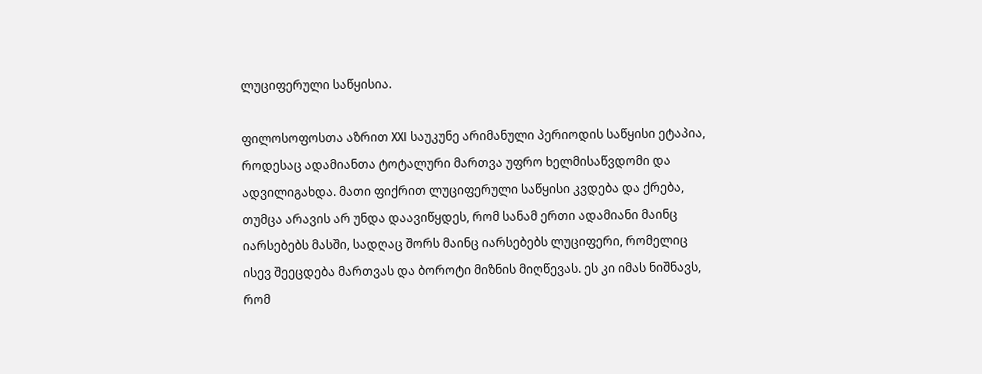ლუციფერული საწყისია.

ფილოსოფოსთა აზრით XXI საუკუნე არიმანული პერიოდის საწყისი ეტაპია, როდესაც ადამიანთა ტოტალური მართვა უფრო ხელმისაწვდომი და ადვილიგახდა. მათი ფიქრით ლუციფერული საწყისი კვდება და ქრება, თუმცა არავის არ უნდა დაავიწყდეს, რომ სანამ ერთი ადამიანი მაინც იარსებებს მასში, სადღაც შორს მაინც იარსებებს ლუციფერი, რომელიც ისევ შეეცდება მართვას და ბოროტი მიზნის მიღწევას. ეს კი იმას ნიშნავს, რომ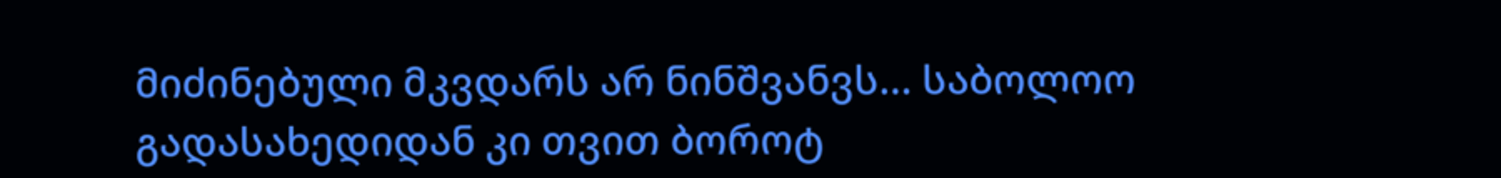მიძინებული მკვდარს არ ნინშვანვს... საბოლოო გადასახედიდან კი თვით ბოროტ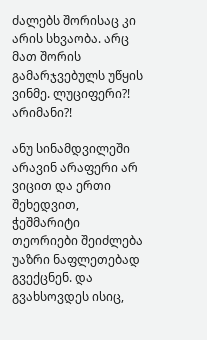ძალებს შორისაც კი არის სხვაობა. არც მათ შორის გამარჯვებულს უწყის ვინმე. ლუციფერი?! არიმანი?!

ანუ სინამდვილეში არავინ არაფერი არ ვიცით და ერთი შეხედვით, ჭეშმარიტი თეორიები შეიძლება უაზრი ნაფლეთებად გვექცნენ. და გვახსოვდეს ისიც,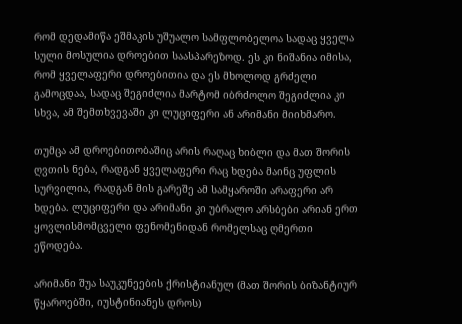რომ დედამიწა ეშმაკის უშუალო სამფლობელოა სადაც ყველა სული მოსულია დროებით საასპარეზოდ. ეს კი ნიშანია იმისა, რომ ყველაფერი დროებითია და ეს მხოლოდ გრძელი გამოცდაა, სადაც შეგიძლია მარტომ იბრძოლო შეგიძლია კი სხვა, ამ შემთხვევაში კი ლუციფერი ან არიმანი მიიხმარო.

თუმცა ამ დროებითობაშიც არის რაღაც ხიბლი და მათ შორის ღვთის ნება, რადგან ყველაფერი რაც ხდება მაინც უფლის სურვილია, რადგან მის გარეშე ამ სამყაროში არაფერი არ ხდება. ლუციფერი და არიმანი კი უბრალო არსბები არიან ერთ ყოვლისმომცველი ფენომენიდან რომელსაც ღმერთი ეწოდება.

არიმანი შუა საუკუნეების ქრისტიანულ (მათ შორის ბიზანტიურ წყაროებში, იუსტინიანეს დროს)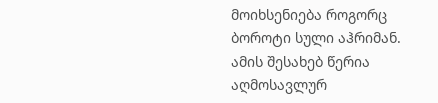მოიხსენიება როგორც ბოროტი სული აჰრიმან. ამის შესახებ წერია აღმოსავლურ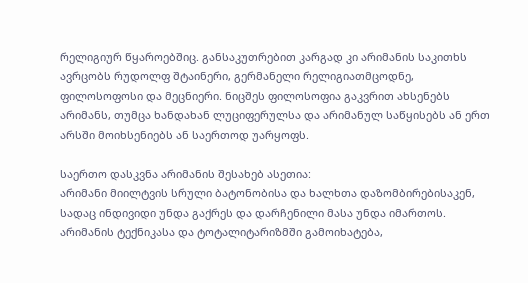რელიგიურ წყაროებშიც. განსაკუთრებით კარგად კი არიმანის საკითხს ავრცობს რუდოლფ შტაინერი, გერმანელი რელიგიათმცოდნე, ფილოსოფოსი და მეცნიერი. ნიცშეს ფილოსოფია გაკვრით ახსენებს არიმანს, თუმცა ხანდახან ლუციფერულსა და არიმანულ საწყისებს ან ერთ არსში მოიხსენიებს ან საერთოდ უარყოფს.

საერთო დასკვნა არიმანის შესახებ ასეთია:
არიმანი მიილტვის სრული ბატონობისა და ხალხთა დაზომბირებისაკენ, სადაც ინდივიდი უნდა გაქრეს და დარჩენილი მასა უნდა იმართოს. არიმანის ტექნიკასა და ტოტალიტარიზმში გამოიხატება,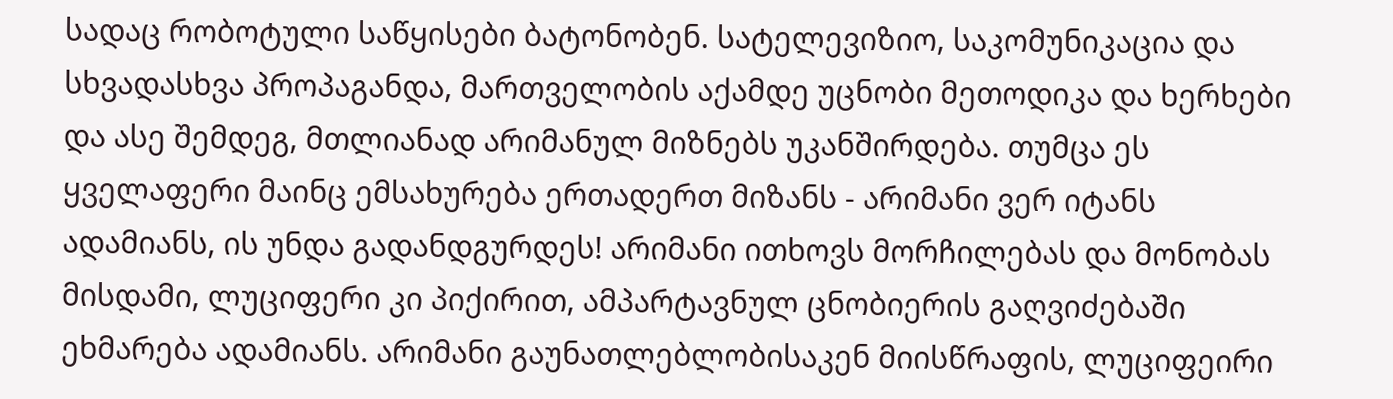სადაც რობოტული საწყისები ბატონობენ. სატელევიზიო, საკომუნიკაცია და სხვადასხვა პროპაგანდა, მართველობის აქამდე უცნობი მეთოდიკა და ხერხები და ასე შემდეგ, მთლიანად არიმანულ მიზნებს უკანშირდება. თუმცა ეს ყველაფერი მაინც ემსახურება ერთადერთ მიზანს - არიმანი ვერ იტანს ადამიანს, ის უნდა გადანდგურდეს! არიმანი ითხოვს მორჩილებას და მონობას მისდამი, ლუციფერი კი პიქირით, ამპარტავნულ ცნობიერის გაღვიძებაში ეხმარება ადამიანს. არიმანი გაუნათლებლობისაკენ მიისწრაფის, ლუციფეირი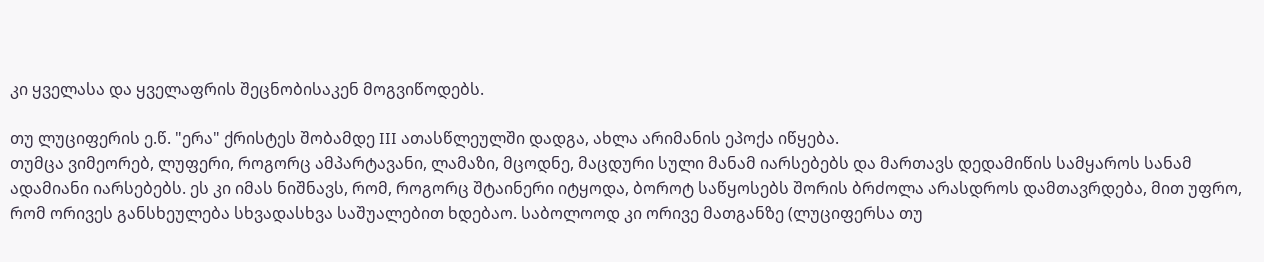კი ყველასა და ყველაფრის შეცნობისაკენ მოგვიწოდებს.

თუ ლუციფერის ე.წ. "ერა" ქრისტეს შობამდე III ათასწლეულში დადგა, ახლა არიმანის ეპოქა იწყება.
თუმცა ვიმეორებ, ლუფერი, როგორც ამპარტავანი, ლამაზი, მცოდნე, მაცდური სული მანამ იარსებებს და მართავს დედამიწის სამყაროს სანამ ადამიანი იარსებებს. ეს კი იმას ნიშნავს, რომ, როგორც შტაინერი იტყოდა, ბოროტ საწყოსებს შორის ბრძოლა არასდროს დამთავრდება, მით უფრო, რომ ორივეს განსხეულება სხვადასხვა საშუალებით ხდებაო. საბოლოოდ კი ორივე მათგანზე (ლუციფერსა თუ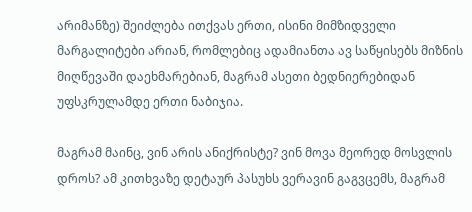არიმანზე) შეიძლება ითქვას ერთი, ისინი მიმზიდველი მარგალიტები არიან, რომლებიც ადამიანთა ავ საწყისებს მიზნის მიღწევაში დაეხმარებიან, მაგრამ ასეთი ბედნიერებიდან უფსკრულამდე ერთი ნაბიჯია.

მაგრამ მაინც, ვინ არის ანიქრისტე? ვინ მოვა მეორედ მოსვლის დროს? ამ კითხვაზე დეტაურ პასუხს ვერავინ გაგვცემს, მაგრამ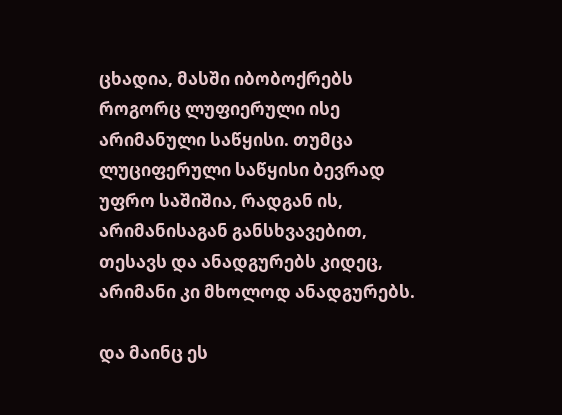ცხადია, მასში იბობოქრებს როგორც ლუფიერული ისე არიმანული საწყისი. თუმცა ლუციფერული საწყისი ბევრად უფრო საშიშია, რადგან ის, არიმანისაგან განსხვავებით, თესავს და ანადგურებს კიდეც, არიმანი კი მხოლოდ ანადგურებს.

და მაინც ეს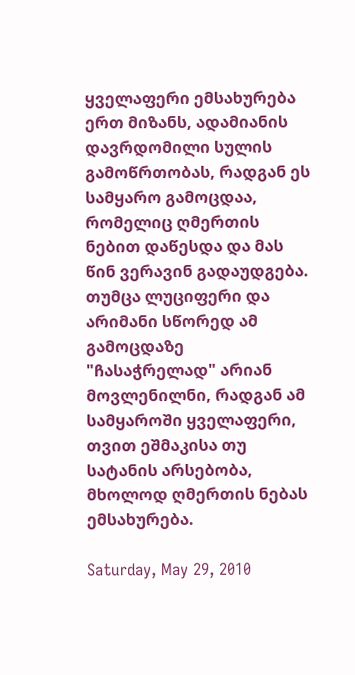ყველაფერი ემსახურება ერთ მიზანს, ადამიანის დავრდომილი სულის გამოწრთობას, რადგან ეს სამყარო გამოცდაა, რომელიც ღმერთის ნებით დაწესდა და მას წინ ვერავინ გადაუდგება. თუმცა ლუციფერი და არიმანი სწორედ ამ გამოცდაზე "ჩასაჭრელად" არიან მოვლენილნი, რადგან ამ სამყაროში ყველაფერი, თვით ეშმაკისა თუ სატანის არსებობა, მხოლოდ ღმერთის ნებას ემსახურება.

Saturday, May 29, 2010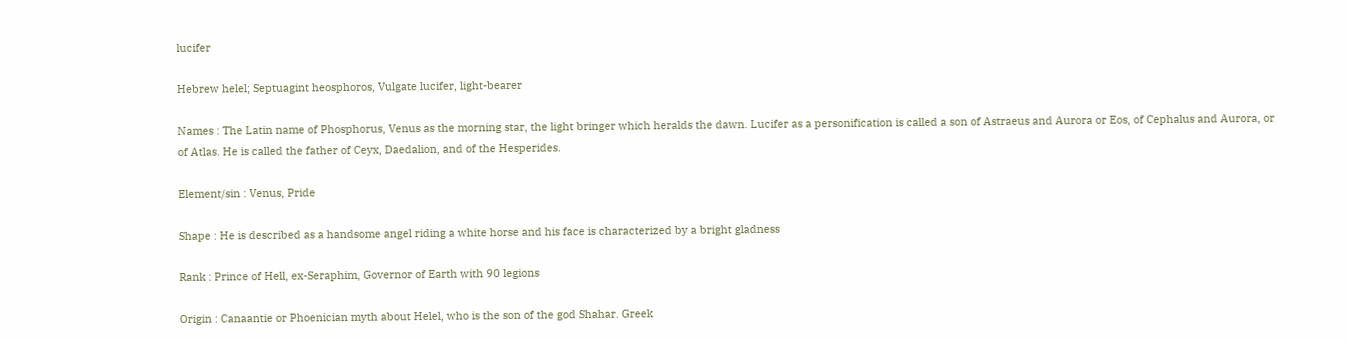lucifer

Hebrew helel; Septuagint heosphoros, Vulgate lucifer, light-bearer

Names : The Latin name of Phosphorus, Venus as the morning star, the light bringer which heralds the dawn. Lucifer as a personification is called a son of Astraeus and Aurora or Eos, of Cephalus and Aurora, or of Atlas. He is called the father of Ceyx, Daedalion, and of the Hesperides.

Element/sin : Venus, Pride

Shape : He is described as a handsome angel riding a white horse and his face is characterized by a bright gladness

Rank : Prince of Hell, ex-Seraphim, Governor of Earth with 90 legions

Origin : Canaantie or Phoenician myth about Helel, who is the son of the god Shahar. Greek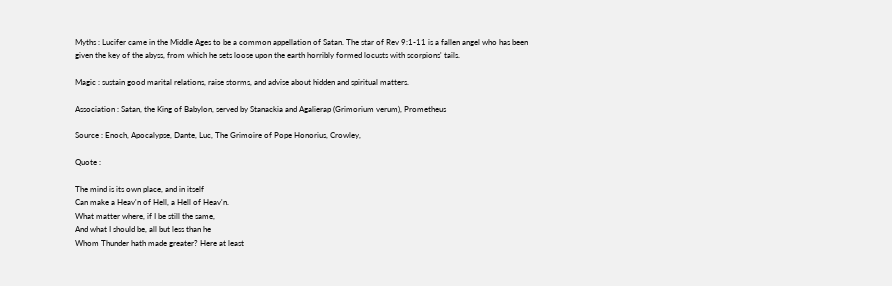Myths : Lucifer came in the Middle Ages to be a common appellation of Satan. The star of Rev 9:1-11 is a fallen angel who has been given the key of the abyss, from which he sets loose upon the earth horribly formed locusts with scorpions' tails.

Magic : sustain good marital relations, raise storms, and advise about hidden and spiritual matters.

Association : Satan, the King of Babylon, served by Stanackia and Agalierap (Grimorium verum), Prometheus

Source : Enoch, Apocalypse, Dante, Luc, The Grimoire of Pope Honorius, Crowley,

Quote :

The mind is its own place, and in itself
Can make a Heav'n of Hell, a Hell of Heav'n.
What matter where, if I be still the same,
And what I should be, all but less than he
Whom Thunder hath made greater? Here at least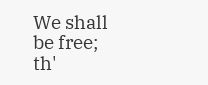We shall be free; th'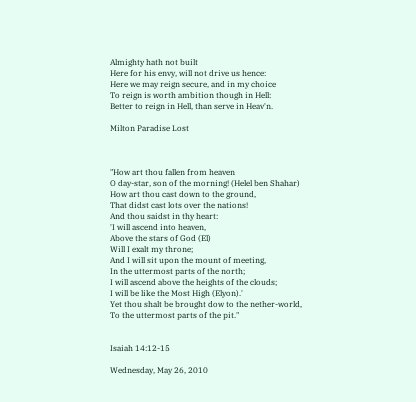Almighty hath not built
Here for his envy, will not drive us hence:
Here we may reign secure, and in my choice
To reign is worth ambition though in Hell:
Better to reign in Hell, than serve in Heav'n.

Milton Paradise Lost



"How art thou fallen from heaven
O day-star, son of the morning! (Helel ben Shahar)
How art thou cast down to the ground,
That didst cast lots over the nations!
And thou saidst in thy heart:
'I will ascend into heaven,
Above the stars of God (El)
Will I exalt my throne;
And I will sit upon the mount of meeting,
In the uttermost parts of the north;
I will ascend above the heights of the clouds;
I will be like the Most High (Elyon).'
Yet thou shalt be brought dow to the nether-world,
To the uttermost parts of the pit."


Isaiah 14:12-15

Wednesday, May 26, 2010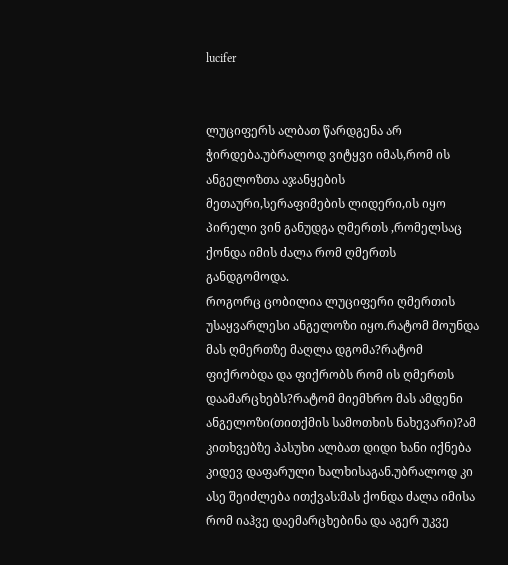lucifer


ლუციფერს ალბათ წარდგენა არ ჭირდება.უბრალოდ ვიტყვი იმას,რომ ის ანგელოზთა აჯანყების მეთაური,სერაფიმების ლიდერი,ის იყო პირელი ვინ განუდგა ღმერთს ,რომელსაც ქონდა იმის ძალა რომ ღმერთს განდგომოდა.
როგორც ცობილია ლუციფერი ღმერთის უსაყვარლესი ანგელოზი იყო.რატომ მოუნდა მას ღმერთზე მაღლა დგომა?რატომ ფიქრობდა და ფიქრობს რომ ის ღმერთს დაამარცხებს?რატომ მიემხრო მას ამდენი ანგელოზი(თითქმის სამოთხის ნახევარი)?ამ კითხვებზე პასუხი ალბათ დიდი ხანი იქნება კიდევ დაფარული ხალხისაგან.უბრალოდ კი ასე შეიძლება ითქვას:მას ქონდა ძალა იმისა რომ იაჰვე დაემარცხებინა და აგერ უკვე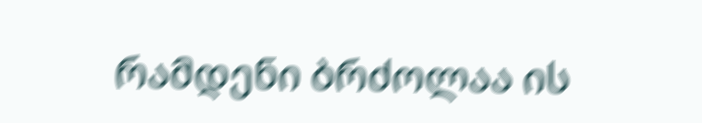რამდენი ბრძოლაა ის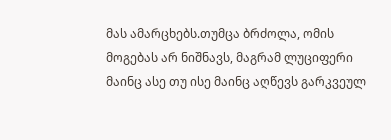მას ამარცხებს.თუმცა ბრძოლა, ომის მოგებას არ ნიშნავს, მაგრამ ლუციფერი მაინც ასე თუ ისე მაინც აღწევს გარკვეულ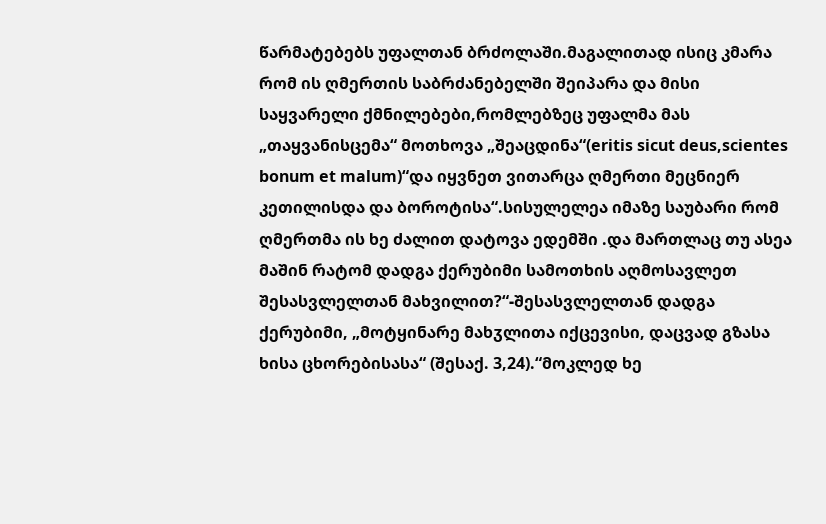წარმატებებს უფალთან ბრძოლაში.მაგალითად ისიც კმარა რომ ის ღმერთის საბრძანებელში შეიპარა და მისი საყვარელი ქმნილებები,რომლებზეც უფალმა მას „თაყვანისცემა“ მოთხოვა „შეაცდინა“(eritis sicut deus,scientes bonum et malum)“და იყვნეთ ვითარცა ღმერთი მეცნიერ კეთილისდა და ბოროტისა“.სისულელეა იმაზე საუბარი რომ ღმერთმა ის ხე ძალით დატოვა ედემში .და მართლაც თუ ასეა მაშინ რატომ დადგა ქერუბიმი სამოთხის აღმოსავლეთ შესასვლელთან მახვილით?“-შესასვლელთან დადგა ქერუბიმი, „მოტყინარე მახჳლითა იქცევისი, დაცვად გზასა ხისა ცხორებისასა“ (შესაქ. 3,24).“მოკლედ ხე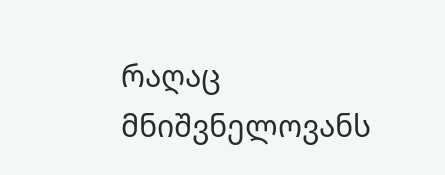რაღაც მნიშვნელოვანს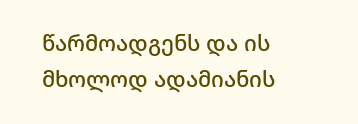წარმოადგენს და ის მხოლოდ ადამიანის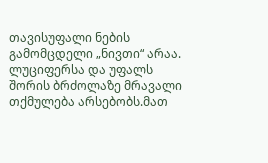თავისუფალი ნების გამომცდელი „ნივთი“ არაა.
ლუციფერსა და უფალს შორის ბრძოლაზე მრავალი თქმულება არსებობს.მათ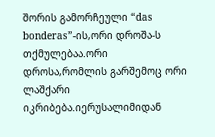შორის გამორჩეული “das bonderas”-ის,ორი დროშა-ს თქმულებაა.ორი დროსა,რომლის გარშემოც ორი ლაშქარი იკრიბება.იერუსალიმიდან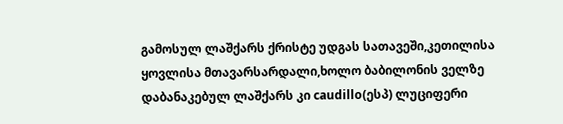გამოსულ ლაშქარს ქრისტე უდგას სათავეში,კეთილისა ყოვლისა მთავარსარდალი,ხოლო ბაბილონის ველზე დაბანაკებულ ლაშქარს კი caudillo(ესპ) ლუციფერი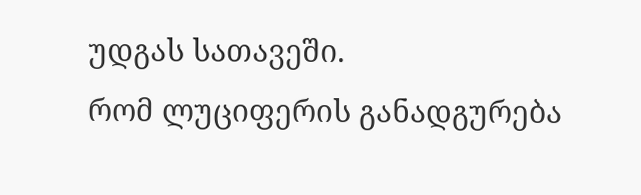უდგას სათავეში.
რომ ლუციფერის განადგურება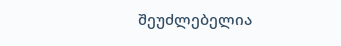შეუძლებელია